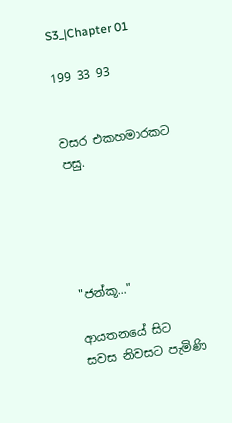S3_|Chapter 01

199 33 93


වසර එකහමාරකට පසු.





"ජන්කූ..."

ආයතනයේ සිට සවස නිවසට පැමිණි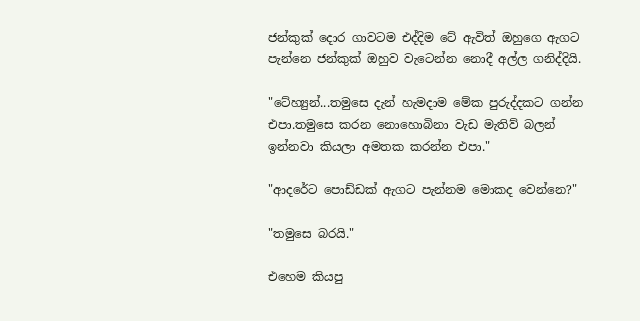ජන්කුක් දොර ගාවටම එද්දිම ටේ ඇවිත් ඔහුගෙ ඇගට පැන්නෙ ජන්කුක් ඔහුව වැටෙන්න නොදී අල්ල ගනිද්දියි.

"ටේහ්‍යුන්...තමුසෙ දැන් හැමදාම මේක පුරුද්දකට ගන්න එපා.තමුසෙ කරන නොහොබිනා වැඩ මැතිව් බලන් ඉන්නවා කියලා අමතක කරන්න එපා."

"ආදරේට පොඩ්ඩක් ඇගට පැන්නම මොකද වෙන්නෙ?"

"තමුසෙ බරයි."

එහෙම කියපු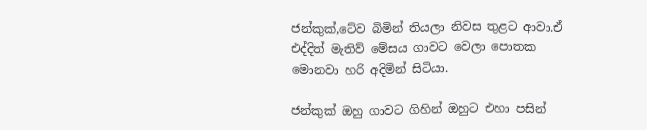ජන්කුක්,ටේව බිමින් තියලා නිවස තුළට ආවා.ඒ එද්දිත් මැතිව් මේසය ගාවට වෙලා පොතක මොනවා හරි අදිමින් සිටියා.

ජන්කුක් ඔහු ගාවට ගිහින් ඔහුට එහා පසින්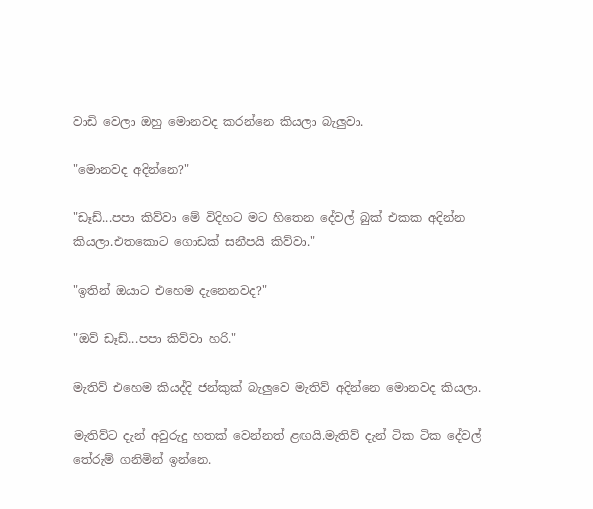වාඩි වෙලා ඔහු මොනවද කරන්නෙ කියලා බැලුවා.

"මොනවද අදින්නෙ?"

"ඩෑඩ්...පපා කිව්වා මේ විදිහට මට හිතෙන දේවල් බුක් එකක අදින්න කියලා.එතකොට ගොඩක් සනීපයි කිව්වා."

"ඉතින් ඔයාට එහෙම දැනෙනවද?"

"ඔව් ඩෑඩ්...පපා කිව්වා හරි."

මැතිව් එහෙම කියද්දි ජන්කුක් බැලුවෙ මැතිව් අදින්නෙ මොනවද කියලා.

මැතිව්ට දැන් අවුරුදු හතක් වෙන්නත් ළඟයි.මැතිව් දැන් ටික ටික දේවල් තේරුම් ගනිමින් ඉන්නෙ.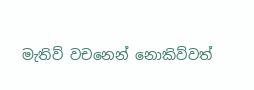මැතිව් වචනෙන් නොකිව්වත්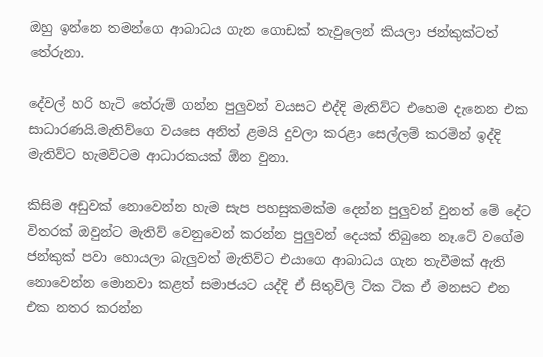ඔහු ඉන්නෙ තමන්ගෙ ආබාධය ගැන ගොඩක් තැවුලෙන් කියලා ජන්කුක්ටත් තේරුනා.

දේවල් හරි හැටි තේරුම් ගන්න පුලුවන් වයසට එද්දි මැතිව්ට එහෙම දැනෙන එක සාධාරණයි.මැතිව්ගෙ වයසෙ අනිත් ළමයි දුවලා කරළා සෙල්ලම් කරමින් ඉද්දි මැතිව්ට හැමවිටම ආධාරකයක් ඕන වුනා.

කිසිම අඩුවක් නොවෙන්න හැම සැප පහසුකමක්ම දෙන්න පුලුවන් වුනත් මේ දේට විතරක් ඔවුන්ට මැතිව් වෙනුවෙන් කරන්න පුලුවන් දෙයක් තිබුනෙ නෑ.ටේ වගේම ජන්කුක් පවා හොයලා බැලුවත් මැතිව්ට එයාගෙ ආබාධය ගැන තැවීමක් ඇති නොවෙන්න මොනවා කළත් සමාජයට යද්දි ඒ සිතුවිලි ටික ටික ඒ මනසට එන එක නතර කරන්න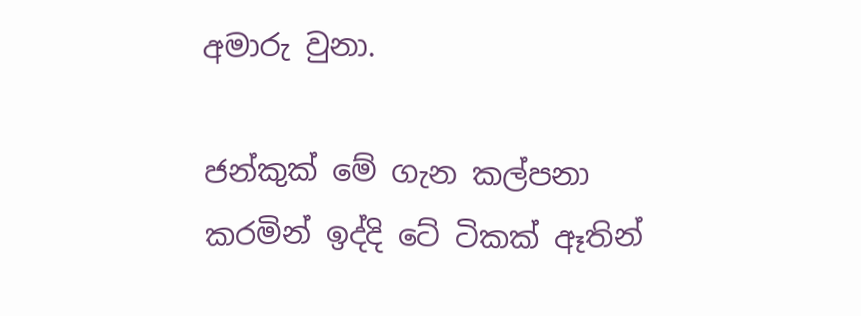අමාරු වුනා.

ජන්කුක් මේ ගැන කල්පනා කරමින් ඉද්දි ටේ ටිකක් ඈතින්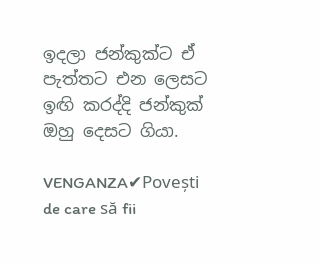ඉදලා ජන්කුක්ට ඒ පැත්තට එන ලෙසට ඉඟි කරද්දි ජන්කුක් ඔහු දෙසට ගියා.

VENGANZA✔Povești de care să fii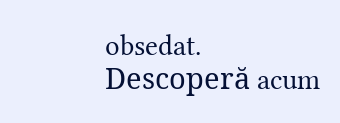obsedat. Descoperă acum